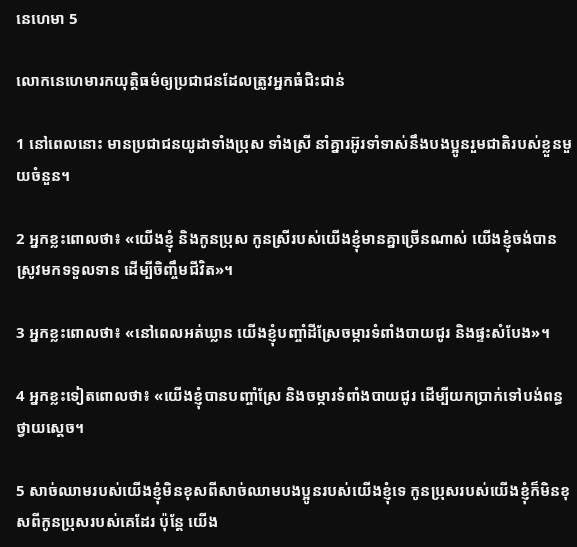នេហេ‌មា 5

លោកនេហេមារកយុត្តិធម៌ឲ្យប្រជា‌ជនដែលត្រូវអ្នកធំជិះ‌ជាន់

1 នៅពេលនោះ មានប្រជា‌ជនយូដាទាំងប្រុស ទាំងស្រី នាំគ្នារអ៊ូ‌រទាំទាស់នឹងបង‌ប្អូនរួមជាតិរបស់ខ្លួនមួយចំនួន។

2 អ្នកខ្លះពោលថា៖ «យើងខ្ញុំ និងកូនប្រុស កូនស្រីរបស់យើងខ្ញុំមានគ្នាច្រើនណាស់ យើងខ្ញុំចង់បានស្រូវមកទទួលទាន ដើម្បីចិញ្ចឹមជីវិត»។

3 អ្នកខ្លះពោលថា៖ «នៅពេលអត់ឃ្លាន យើងខ្ញុំបញ្ចាំដីស្រែចម្ការទំពាំង‌បាយជូរ និងផ្ទះសំបែង»។

4 អ្នកខ្លះទៀតពោលថា៖ «យើងខ្ញុំបានបញ្ចាំស្រែ និងចម្ការទំពាំង‌បាយជូរ ដើម្បីយកប្រាក់ទៅបង់ពន្ធថ្វាយស្ដេច។

5 សាច់ឈាមរបស់យើងខ្ញុំមិនខុសពីសាច់ឈាមបង‌ប្អូនរបស់យើងខ្ញុំទេ កូនប្រុសរបស់យើងខ្ញុំក៏មិនខុសពីកូនប្រុសរបស់គេដែរ ប៉ុន្តែ យើង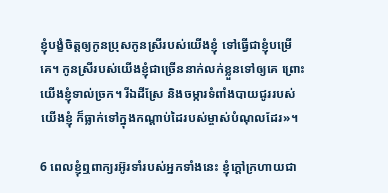ខ្ញុំបង្ខំចិត្តឲ្យកូនប្រុសកូនស្រីរបស់យើងខ្ញុំ ទៅធ្វើជាខ្ញុំបម្រើគេ។ កូនស្រីរបស់យើងខ្ញុំជាច្រើននាក់លក់ខ្លួនទៅឲ្យគេ ព្រោះយើងខ្ញុំទាល់ច្រក។ រីឯដីស្រែ និងចម្ការទំពាំង‌បាយជូររបស់យើងខ្ញុំ ក៏ធ្លាក់ទៅក្នុងកណ្ដាប់ដៃរបស់ម្ចាស់បំណុលដែរ»។

6 ពេលខ្ញុំឮពាក្យរអ៊ូ‌រទាំរបស់អ្នកទាំងនេះ ខ្ញុំក្ដៅក្រហាយជា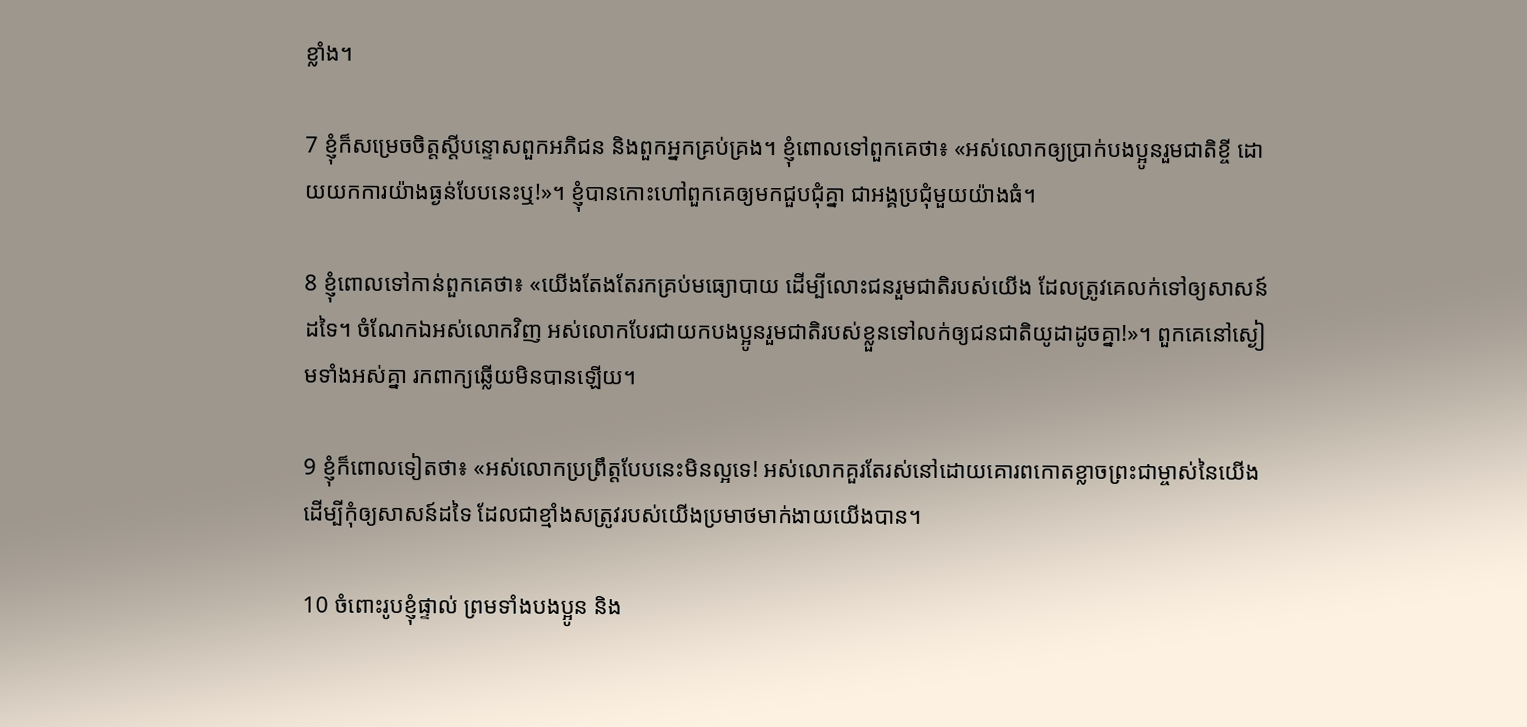ខ្លាំង។

7 ខ្ញុំក៏សម្រេចចិត្តស្ដីបន្ទោសពួកអភិជន និងពួកអ្នកគ្រប់‌គ្រង។ ខ្ញុំពោលទៅពួកគេថា៖ «អស់លោកឲ្យប្រាក់បង‌ប្អូនរួមជាតិខ្ចី ដោយយកការយ៉ាងធ្ងន់បែបនេះឬ!»។ ខ្ញុំបានកោះហៅពួកគេឲ្យមកជួប‌ជុំគ្នា ជាអង្គប្រជុំមួយយ៉ាងធំ។

8 ខ្ញុំពោលទៅកាន់ពួកគេថា៖ «យើងតែងតែរកគ្រប់មធ្យោ‌បាយ ដើម្បីលោះជនរួមជាតិរបស់យើង ដែលត្រូវគេលក់ទៅឲ្យសាសន៍ដទៃ។ ចំណែកឯអស់លោកវិញ អស់លោកបែរជាយកបង‌ប្អូនរួមជាតិរបស់ខ្លួនទៅលក់ឲ្យជន‌ជាតិយូដាដូចគ្នា!»។ ពួកគេនៅស្ងៀមទាំងអស់គ្នា រកពាក្យឆ្លើយមិនបានឡើយ។

9 ខ្ញុំក៏ពោលទៀតថា៖ «អស់លោកប្រព្រឹត្តបែបនេះមិនល្អទេ! អស់លោកគួរតែរស់នៅដោយគោរពកោតខ្លាចព្រះ‌ជាម្ចាស់នៃយើង ដើម្បីកុំឲ្យសាសន៍ដទៃ ដែលជាខ្មាំងសត្រូវរបស់យើងប្រមាថមាក់‌ងាយយើងបាន។

10 ចំពោះរូបខ្ញុំផ្ទាល់ ព្រមទាំងបង‌ប្អូន និង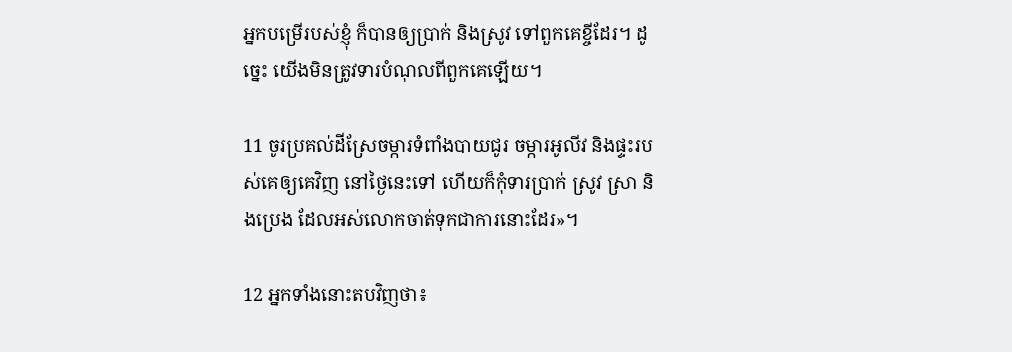អ្នកបម្រើរបស់ខ្ញុំ ក៏បានឲ្យប្រាក់ និងស្រូវ ទៅពួកគេខ្ចីដែរ។ ដូច្នេះ យើងមិនត្រូវទារបំណុលពីពួកគេឡើយ។

11 ចូរប្រគល់ដីស្រែចម្ការទំពាំង‌បាយជូរ ចម្ការអូលីវ និងផ្ទះរបស់គេឲ្យគេវិញ នៅថ្ងៃនេះទៅ ហើយក៏កុំទារប្រាក់ ស្រូវ ស្រា និងប្រេង ដែលអស់លោកចាត់ទុកជាការនោះដែរ»។

12 អ្នកទាំងនោះតបវិញថា៖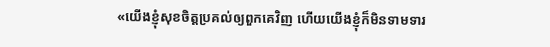«យើងខ្ញុំសុខចិត្តប្រគល់ឲ្យពួកគេវិញ ហើយយើងខ្ញុំក៏មិនទាម‌ទារ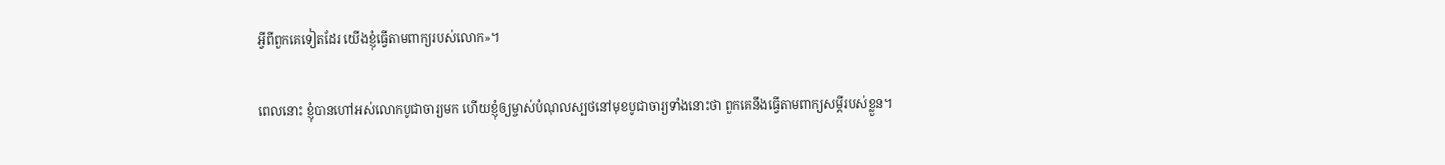អ្វីពីពួកគេទៀតដែរ យើងខ្ញុំធ្វើតាមពាក្យរបស់លោក»។

ពេលនោះ ខ្ញុំបានហៅអស់លោកបូជា‌ចារ្យមក ហើយខ្ញុំឲ្យម្ចាស់បំណុលស្បថនៅមុខបូជា‌ចារ្យទាំងនោះថា ពួកគេនឹងធ្វើតាមពាក្យសម្ដីរបស់ខ្លួន។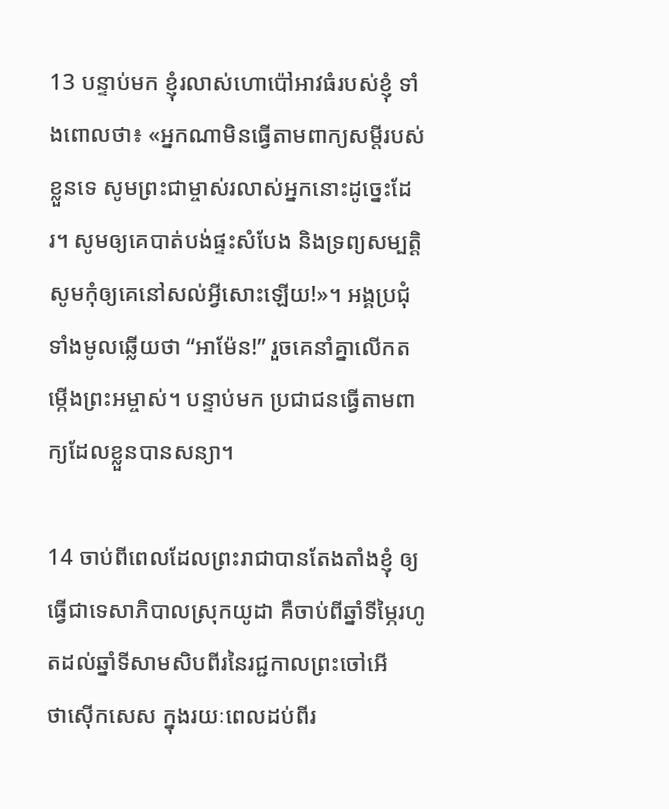13 បន្ទាប់មក ខ្ញុំរលាស់ហោ‌ប៉ៅអាវធំរបស់ខ្ញុំ ទាំងពោលថា៖ «អ្នកណាមិនធ្វើតាមពាក្យសម្ដីរបស់ខ្លួនទេ សូមព្រះ‌ជាម្ចាស់រលាស់អ្នកនោះដូច្នេះដែរ។ សូមឲ្យគេបាត់បង់ផ្ទះសំបែង និងទ្រព្យ‌សម្បត្តិ សូមកុំឲ្យគេនៅសល់អ្វីសោះឡើយ!»។ អង្គប្រជុំទាំងមូលឆ្លើយថា “អាម៉ែន!” រួចគេនាំគ្នាលើកតម្កើងព្រះ‌អម្ចាស់។ បន្ទាប់មក ប្រជា‌ជនធ្វើតាមពាក្យដែលខ្លួនបានសន្យា។

14 ចាប់ពីពេលដែលព្រះ‌រាជាបានតែង‌តាំងខ្ញុំ ឲ្យធ្វើជាទេសា‌ភិបាលស្រុកយូដា គឺចាប់ពីឆ្នាំទីម្ភៃរហូតដល់ឆ្នាំទីសាម‌សិបពីរនៃរជ្ជ‌កាលព្រះចៅអើថា‌ស៊ើកសេស ក្នុងរយៈពេលដប់‌ពីរ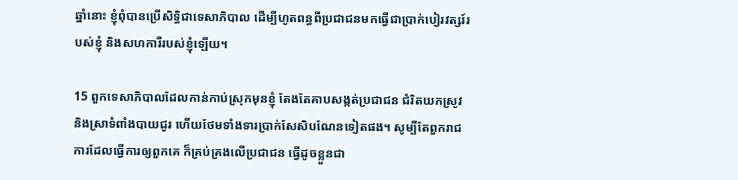ឆ្នាំនោះ ខ្ញុំពុំបានប្រើសិទ្ធិជាទេសា‌ភិបាល ដើម្បីហូតពន្ធពីប្រជា‌ជនមកធ្វើជាប្រាក់បៀរ‌វត្សរ៍របស់ខ្ញុំ និងសហការីរបស់ខ្ញុំឡើយ។

15 ពួកទេសា‌ភិបាលដែលកាន់កាប់ស្រុកមុនខ្ញុំ តែងតែគាបសង្កត់ប្រជា‌ជន ជំរិតយកស្រូវ និងស្រាទំពាំង‌បាយជូរ ហើយថែមទាំងទារប្រាក់សែ‌សិបណែនទៀតផង។ សូម្បីតែពួករាជការដែលធ្វើការឲ្យពួកគេ ក៏គ្រប់‌គ្រងលើប្រជា‌ជន ធ្វើដូចខ្លួនជា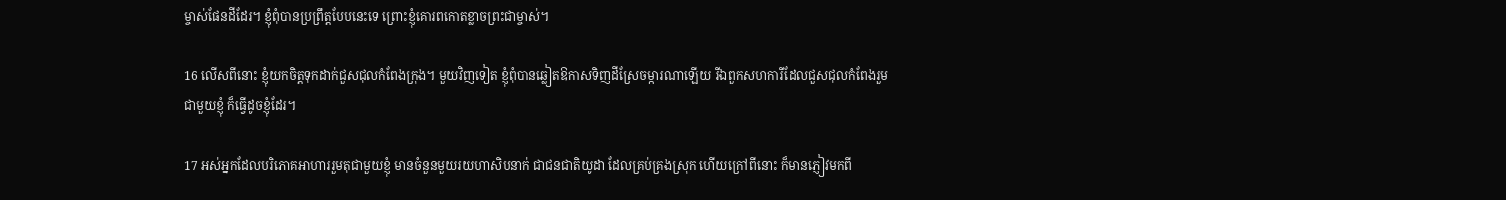ម្ចាស់ផែនដីដែរ។ ខ្ញុំពុំបានប្រព្រឹត្តបែបនេះទេ ព្រោះខ្ញុំគោរពកោតខ្លាចព្រះ‌ជាម្ចាស់។

16 លើសពីនោះ ខ្ញុំយកចិត្តទុកដាក់ជួស‌ជុលកំពែងក្រុង។ មួយវិញទៀត ខ្ញុំពុំបានឆ្លៀតឱកាសទិញដីស្រែចម្ការណាឡើយ រីឯពួកសហការីដែលជួស‌ជុលកំពែងរួមជាមួយខ្ញុំ ក៏ធ្វើដូចខ្ញុំដែរ។

17 អស់អ្នកដែលបរិភោគអាហាររួមតុជាមួយខ្ញុំ មានចំនួនមួយរយហា‌សិបនាក់ ជាជន‌ជាតិយូដា ដែលគ្រប់‌គ្រងស្រុក ហើយក្រៅពីនោះ ក៏មានភ្ញៀវមកពី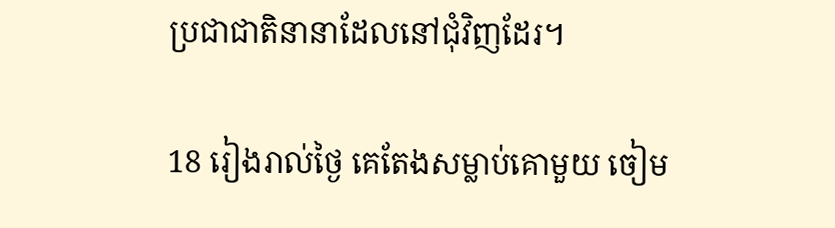ប្រជា‌ជាតិនានាដែលនៅជុំ‌វិញដែរ។

18 រៀងរាល់ថ្ងៃ គេតែងសម្លាប់គោមួយ ចៀម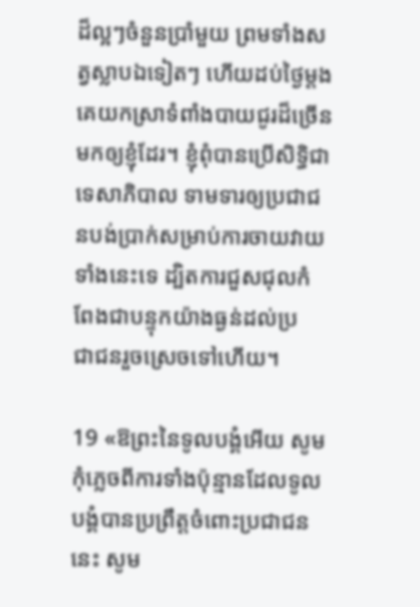ដ៏ល្អៗចំនួនប្រាំមួយ ព្រមទាំងសត្វស្លាបឯទៀតៗ ហើយដប់ថ្ងៃម្ដង គេយកស្រាទំពាំង‌បាយជូរដ៏ច្រើនមកឲ្យខ្ញុំដែរ។ ខ្ញុំពុំបានប្រើសិទ្ធិជាទេសា‌ភិបាល ទាម‌ទារឲ្យប្រជា‌ជនបង់ប្រាក់សម្រាប់ការចាយវាយទាំងនេះទេ ដ្បិតការជួស‌ជុលកំពែងជាបន្ទុកយ៉ាងធ្ងន់ដល់ប្រជា‌ជនរួចស្រេចទៅហើយ។

19 «ឱព្រះនៃទូលបង្គំអើយ សូមកុំភ្លេចពីការទាំងប៉ុន្មានដែលទូលបង្គំបានប្រព្រឹត្តចំពោះប្រជា‌ជននេះ សូម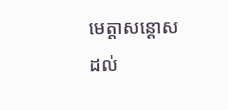មេត្តាសន្ដោសដល់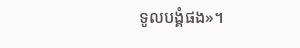ទូលបង្គំផង»។